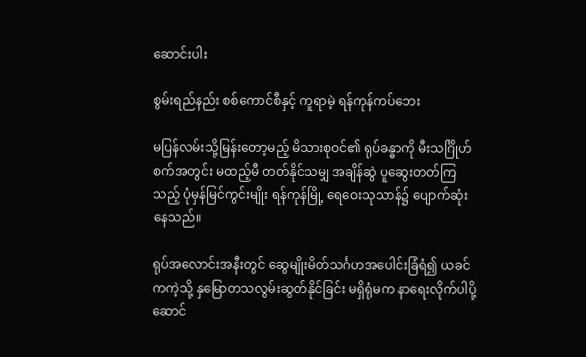ဆောင်းပါး

စွမ်းရည်နည်း စစ်ကောင်စီနှင့် ကူရာမဲ့ ရန်ကုန်ကပ်ဘေး

မပြန်လမ်းသို့မြန်းတော့မည့် မိသားစုဝင်၏ ရုပ်ခန္ဓာကို မီးသင်္ဂြိုဟ်စက်အတွင်း မထည့်မီ တတ်နိုင်သမျှ အချိန်ဆွဲ ပူဆွေးတတ်ကြသည့် ပုံမှန်မြင်ကွင်းမျိုး ရန်ကုန်မြို့ ရေဝေးသုသာန်၌ ပျောက်ဆုံးနေသည်။

ရုပ်အလောင်းအနီးတွင် ဆွေမျိုးမိတ်သင်္ဂဟအပေါင်းခြံရံ၍ ယခင်ကကဲ့သို့ နှမြောတသလွမ်းဆွတ်နိုင်ခြင်း မရှိရုံမက နာရေးလိုက်ပါပို့ဆောင်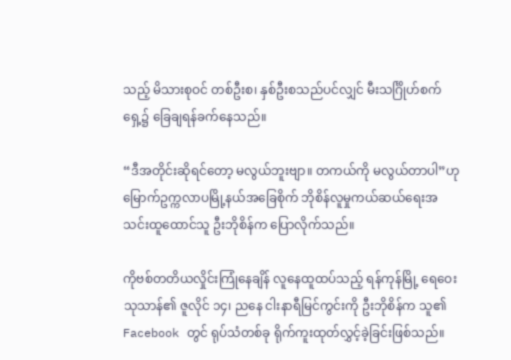သည့် မိသားစုဝင် တစ်ဦးစ၊ နှစ်ဦးစသည်ပင်လျှင် မီးသင်္ဂြိုဟ်စက်ရှေ့၌ ခြေချရန်ခက်နေသည်။

“ဒီအတိုင်းဆိုရင်တော့ မလွယ်ဘူးဗျာ။ တကယ်ကို မလွယ်တာပါ”ဟု မြောက်ဥက္ကလာပမြို့နယ်အခြေစိုက် ဘိုစိန်လူမှုကယ်ဆယ်ရေးအသင်းထူထောင်သူ ဦးဘိုစိန်က ပြောလိုက်သည်။

ကိုဗစ်တတိယလှိုင်းကြုံနေချိန် လူနေထူထပ်သည့် ရန်ကုန်မြို့ ရေဝေးသုသာန်၏ ဇူလိုင် ၁၄၊ ညနေ ငါးနာရီမြင်ကွင်းကို ဦးဘိုစိန်က သူ၏ Facebook တွင် ရုပ်သံတစ်ခု ရိုက်ကူးထုတ်လွှင့်ခဲ့ခြင်းဖြစ်သည်။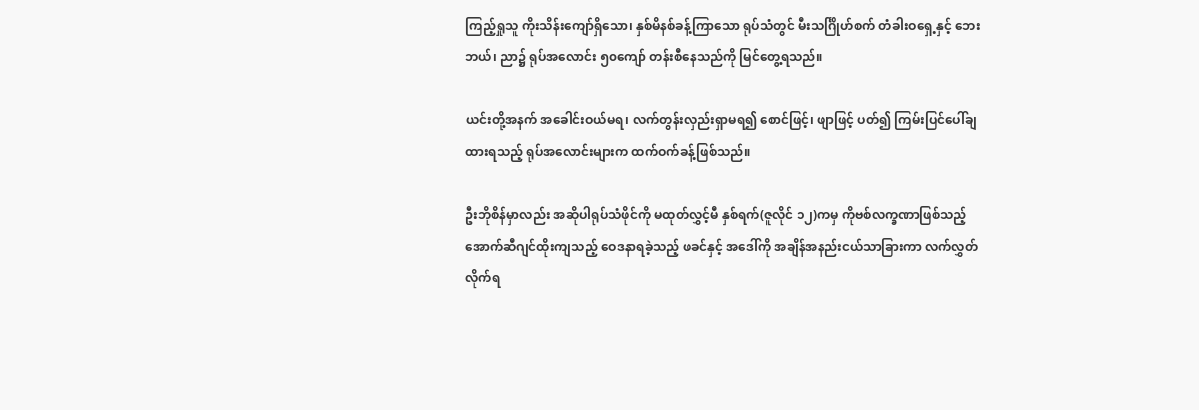ကြည့်ရှုသူ ကိုးသိန်းကျော်ရှိသော၊ နှစ်မိနစ်ခန့်ကြာသော ရုပ်သံတွင် မီးသင်္ဂြိုဟ်စက် တံခါးဝရှေ့နှင့် ဘေး ဘယ်၊ ညာ၌ ရုပ်အလောင်း ၅၀ကျော် တန်းစီနေသည်ကို မြင်တွေ့ရသည်။

ယင်းတို့အနက် အခေါင်းဝယ်မရ၊ လက်တွန်းလှည်းရှာမရ၍ စောင်ဖြင့်၊ ဖျာဖြင့် ပတ်၍ ကြမ်းပြင်ပေါ်ချထားရသည့် ရုပ်အလောင်းများက ထက်ဝက်ခန့်ဖြစ်သည်။

ဦးဘိုစိန်မှာလည်း အဆိုပါရုပ်သံဖိုင်ကို မထုတ်လွှင့်မီ နှစ်ရက်(ဇူလိုင် ၁၂)ကမှ ကိုဗစ်လက္ခဏာဖြစ်သည့် အောက်ဆီဂျင်ထိုးကျသည့် ဝေဒနာရခဲ့သည့် ဖခင်နှင့် အဒေါ်ကို အချိန်အနည်းငယ်သာခြားကာ လက်လွှတ်လိုက်ရ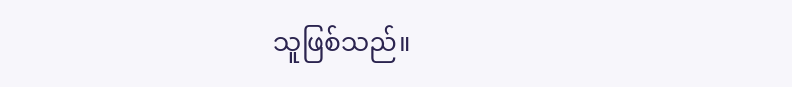သူဖြစ်သည်။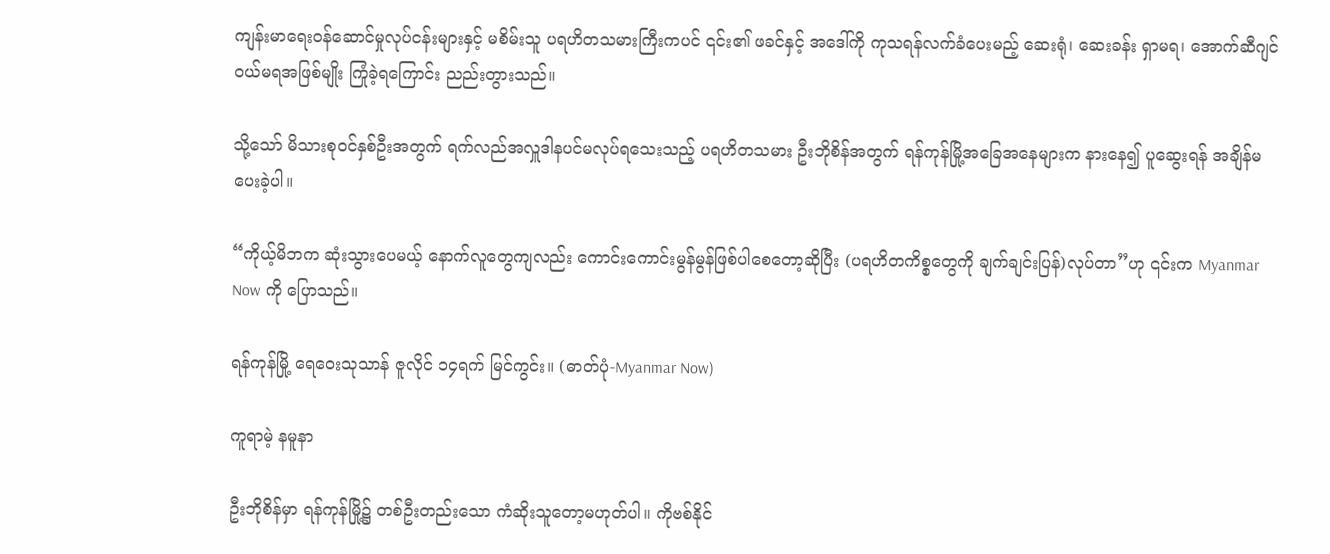ကျန်းမာရေးဝန်ဆောင်မှုလုပ်ငန်းများနှင့် မစိမ်းသူ ပရဟိတသမားကြီးကပင် ၎င်း၏ ဖခင်နှင့် အဒေါ်ကို ကုသရန်လက်ခံပေးမည့် ဆေးရုံ၊ ဆေးခန်း ရှာမရ၊ အောက်ဆီဂျင်ဝယ်မရအဖြစ်မျိုး ကြုံခဲ့ရကြောင်း ညည်းတွားသည်။

သို့သော် မိသားစုဝင်နှစ်ဦးအတွက် ရက်လည်အလှူဒါနပင်မလုပ်ရသေးသည့် ပရဟိတသမား ဦးဘိုစိန်အတွက် ရန်ကုန်မြို့အခြေအနေများက နားနေ၍ ပူဆွေးရန် အချိန်မပေးခဲ့ပါ။

“ကိုယ့်မိဘက ဆုံးသွားပေမယ့် နောက်လူတွေကျလည်း ကောင်းကောင်းမွန်မွန်ဖြစ်ပါစေတော့ဆိုပြီး (ပရဟိတကိစ္စတွေကို ချက်ချင်းပြန်)လုပ်တာ”ဟု ၎င်းက Myanmar Now ကို ပြောသည်။

ရန်ကုန်မြို့ ရေဝေးသုသာန် ဇူလိုင် ၁၄ရက် မြင်ကွင်း။ (ဓာတ်ပုံ-Myanmar Now)

ကူရာမဲ့ နမူနာ

ဦးဘိုစိန်မှာ ရန်ကုန်မြို့၌ တစ်ဦးတည်းသော ကံဆိုးသူတော့မဟုတ်ပါ။ ကိုဗစ်နိုင်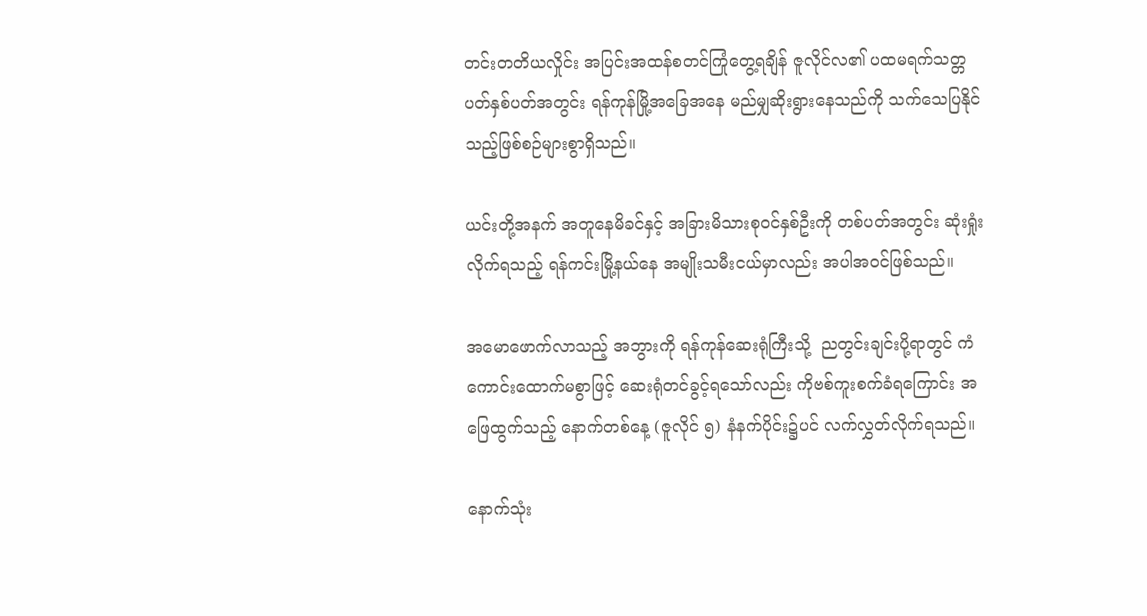တင်းတတိယလှိုင်း အပြင်းအထန်စတင်ကြုံတွေ့ရချိန် ဇူလိုင်လ၏ ပထမရက်သတ္တပတ်နှစ်ပတ်အတွင်း ရန်ကုန်မြို့အခြေအနေ မည်မျှဆိုးရွားနေသည်ကို သက်သေပြနိုင်သည့်ဖြစ်စဉ်များစွာရှိသည်။

ယင်းတို့အနက် အတူနေမိခင်နှင့် အခြားမိသားစုဝင်နှစ်ဦးကို တစ်ပတ်အတွင်း ဆုံးရှုံးလိုက်ရသည့် ရန်ကင်းမြို့နယ်နေ အမျိုးသမီးငယ်မှာလည်း အပါအဝင်ဖြစ်သည်။

အမောဖောက်လာသည့် အဘွားကို ရန်ကုန်ဆေးရုံကြီးသို့  ညတွင်းချင်းပို့ရာတွင် ကံကောင်းထောက်မစွာဖြင့် ဆေးရုံတင်ခွင့်ရသော်လည်း ကိုဗစ်ကူးစက်ခံရကြောင်း အဖြေထွက်သည့် နောက်တစ်နေ့ (ဇူလိုင် ၅) နံနက်ပိုင်း၌ပင် လက်လွှတ်လိုက်ရသည်။

နောက်သုံး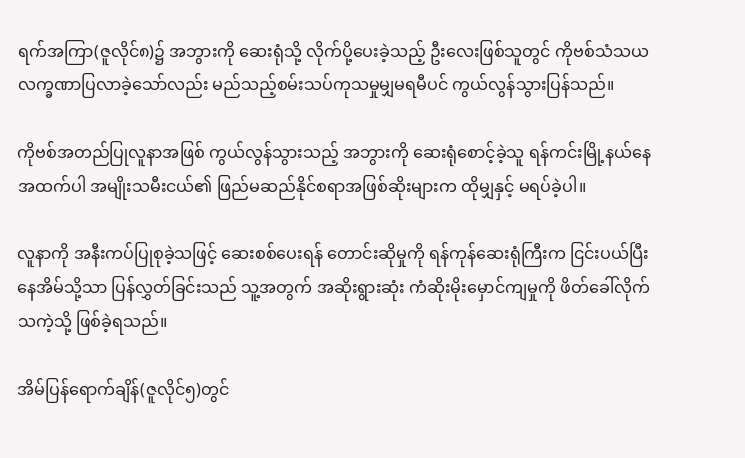ရက်အကြာ(ဇူလိုင်၈)၌ အဘွားကို ဆေးရုံသို့ လိုက်ပို့ပေးခဲ့သည့် ဦးလေးဖြစ်သူတွင် ကိုဗစ်သံသယလက္ခဏာပြလာခဲ့သော်လည်း မည်သည့်စမ်းသပ်ကုသမှုမျှမရမီပင် ကွယ်လွန်သွားပြန်သည်။

ကိုဗစ်အတည်ပြုလူနာအဖြစ် ကွယ်လွန်သွားသည့် အဘွားကို ဆေးရုံစောင့်ခဲ့သူ ရန်ကင်းမြို့နယ်နေ အထက်ပါ အမျိုးသမီးငယ်၏ ဖြည်မဆည်နိုင်စရာအဖြစ်ဆိုးများက ထိုမျှနှင့် မရပ်ခဲ့ပါ။

လူနာကို အနီးကပ်ပြုစုခဲ့သဖြင့် ဆေးစစ်ပေးရန် တောင်းဆိုမှုကို ရန်ကုန်ဆေးရုံကြီးက ငြင်းပယ်ပြီး နေအိမ်သို့သာ ပြန်လွှတ်ခြင်းသည် သူ့အတွက် အဆိုးရွားဆုံး ကံဆိုးမိုးမှောင်ကျမှုကို ဖိတ်ခေါ်လိုက်သကဲ့သို့ ဖြစ်ခဲ့ရသည်။

အိမ်ပြန်ရောက်ချိန်(ဇူလိုင်၅)တွင်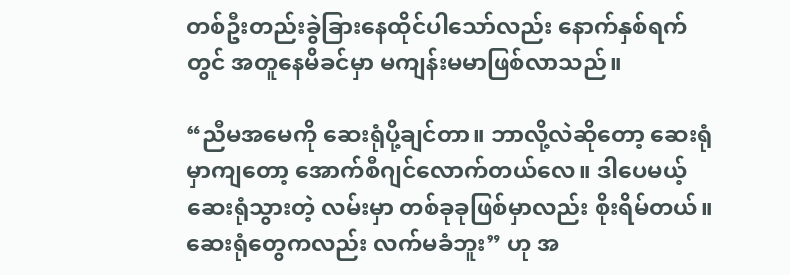တစ်ဦးတည်းခွဲခြားနေထိုင်ပါသော်လည်း နောက်နှစ်ရက်တွင် အတူနေမိခင်မှာ မကျန်းမမာဖြစ်လာသည်။

“ညီမအမေကို ဆေးရုံပို့ချင်တာ။ ဘာလို့လဲဆိုတော့ ဆေးရုံမှာကျတော့ အောက်စီဂျင်လောက်တယ်လေ။ ဒါပေမယ့် ဆေးရုံသွားတဲ့ လမ်းမှာ တစ်ခုခုဖြစ်မှာလည်း စိုးရိမ်တယ်။ ဆေးရုံတွေကလည်း လက်မခံဘူး” ဟု အ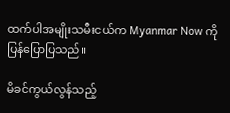ထက်ပါအမျိုးသမီးငယ်က Myanmar Now ကို ပြန်ပြောပြသည်။

မိခင်ကွယ်လွန်သည့်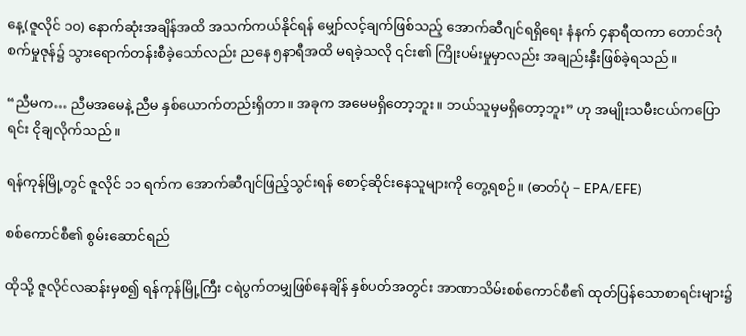နေ့(ဇူလိုင် ၁၀) နောက်ဆုံးအချိန်အထိ အသက်ကယ်နိုင်ရန် မျှော်လင့်ချက်ဖြစ်သည့် အောက်ဆီဂျင်ရရှိရေး နံနက် ၄နာရီထကာ တောင်ဒဂုံစက်မှုဇုန်၌ သွားရောက်တန်းစီခဲ့သော်လည်း ညနေ ၅နာရီအထိ မရခဲ့သလို ၎င်း၏ ကြိုးပမ်းမှုမှာလည်း အချည်းနှီးဖြစ်ခဲ့ရသည်။

“ညီမက… ညီမအမေနဲ့ ညီမ နှစ်ယောက်တည်းရှိတာ။ အခုက အမေမရှိတော့ဘူး။ ဘယ်သူမှမရှိတော့ဘူး” ဟု အမျိုးသမီးငယ်ကပြောရင်း ငိုချလိုက်သည်။

ရန်ကုန်မြို့တွင် ဇူလိုင် ၁၁ ရက်က အောက်ဆီဂျင်ဖြည့်သွင်းရန် စောင့်ဆိုင်းနေသူများကို တွေ့ရစဉ်။ (ဓာတ်ပုံ − EPA/EFE)

စစ်ကောင်စီ၏ စွမ်းဆောင်ရည်

ထိုသို့ ဇူလိုင်လဆန်းမှစ၍ ရန်ကုန်မြို့ကြီး ငရဲပွက်တမျှဖြစ်နေချိန် နှစ်ပတ်အတွင်း အာဏာသိမ်းစစ်ကောင်စီ၏ ထုတ်ပြန်သောစာရင်းများ၌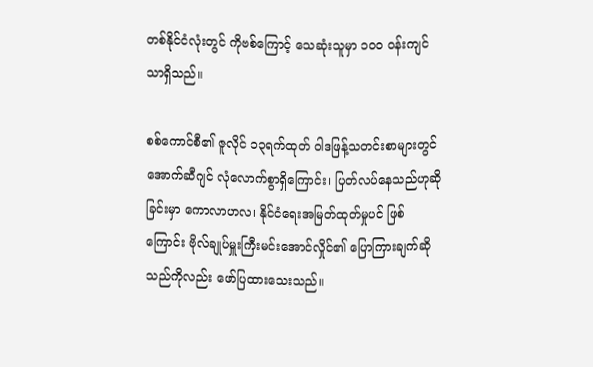တစ်နိုင်ငံလုံးတွင် ကိုဗစ်ကြောင့် သေဆုံးသူမှာ ၁၀၀ ဝန်းကျင်သာရှိသည်။

စစ်ကောင်စီ၏ ဇူလိုင် ၁၃ရက်ထုတ် ဝါဒဖြန့်သတင်းစာများတွင် အောက်ဆီဂျင် လုံလောက်စွာရှိကြောင်း၊ ပြတ်လပ်နေသည်ဟုဆိုခြင်းမှာ ကောလာဟလ၊ နိုင်ငံရေးအမြတ်ထုတ်မှုပင် ဖြစ်ကြောင်း ဗိုလ်ချုပ်မှူးကြီးမင်းအောင်လှိုင်၏ ပြောကြားချက်ဆိုသည်ကိုလည်း ဖော်ပြထားသေးသည်။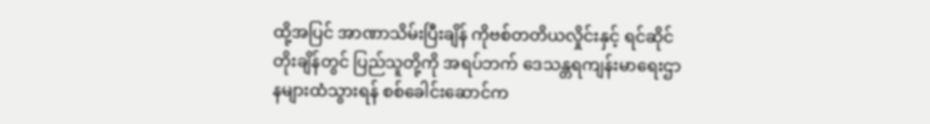ထို့အပြင် အာဏာသိမ်းပြီးချိန် ကိုဗစ်တတိယလှိုင်းနှင့် ရင်ဆိုင်တိုးချိန်တွင် ပြည်သူတို့ကို အရပ်ဘက် ဒေသန္တရကျန်းမာရေးဌာနများထံသွားရန် စစ်ခေါင်းဆောင်က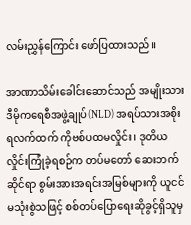လမ်းညွှန်ကြောင်း ဖော်ပြထားသည်။

အာဏာသိမ်းခေါင်းဆောင်သည် အမျိုးသားဒီမိုကရေစီအဖွဲ့ချုပ်(NLD) အရပ်သားအစိုးရလက်ထက် ကိုဗစ်ပထမလှိုင်း၊ ဒုတိယလှိုင်းကြုံခဲ့ရစဉ်က တပ်မတော် ဆေးဘက်ဆိုင်ရာ စွမ်းအားအရင်းအမြစ်များကို ယူငင်မသုံးစွဲသဖြင့် စစ်တပ်ပြောရေးဆိုခွင့်ရှိသူမှ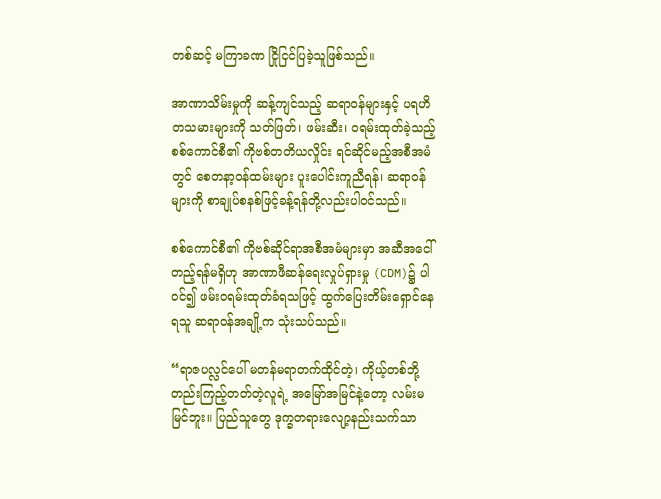တစ်ဆင့် မကြာခဏ ငြိုငြင်ပြခဲ့သူဖြစ်သည်။

အာဏာသိမ်းမှုကို ဆန့်ကျင်သည့် ဆရာဝန်များနှင့် ပရဟိတသမားများကို သတ်ဖြတ်၊ ဖမ်းဆီး၊ ဝရမ်းထုတ်ခဲ့သည့် စစ်ကောင်စီ၏ ကိုဗစ်တတိယလှိုင်း ရင်ဆိုင်မည့်အစီအမံတွင် စေတနာ့ဝန်ထမ်းများ ပူးပေါင်းကူညီရန်၊ ဆရာဝန်များကို စာချုပ်စနစ်ဖြင့်ခန့်ရန်တို့လည်းပါဝင်သည်။

စစ်ကောင်စီ၏ ကိုဗစ်ဆိုင်ရာအစီအမံများမှာ အဆီအငေါ်တည့်ရန်မရှိဟု အာဏာဖီဆန်ရေးလှုပ်ရှားမှု (CDM)၌ ပါဝင်၍ ဖမ်းဝရမ်းထုတ်ခံရသဖြင့် ထွက်ပြေးတိမ်းရှောင်နေရသူ ဆရာဝန်အချို့က သုံးသပ်သည်။

“ရာဇပလ္လင်ပေါ် မတန်မရာတက်ထိုင်တဲ့၊ ကိုယ့်တစ်ဘို့တည်းကြည့်တတ်တဲ့လူရဲ့ အမြော်အမြင်နဲ့တော့ လမ်းမမြင်ဘူး။ ပြည်သူတွေ ဒုက္ခတရားလျော့နည်းသက်သာ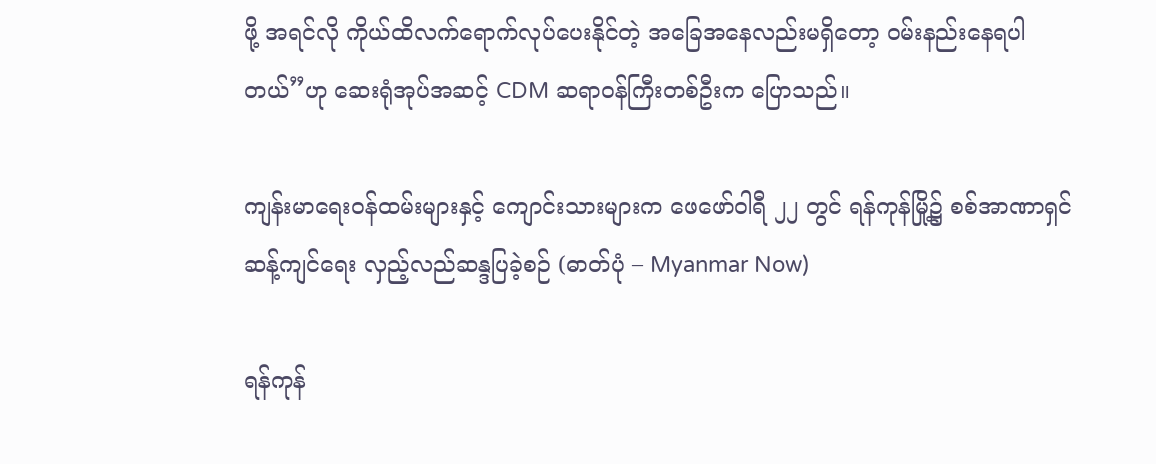ဖို့ အရင်လို ကိုယ်ထိလက်ရောက်လုပ်ပေးနိုင်တဲ့ အခြေအနေလည်းမရှိတော့ ဝမ်းနည်းနေရပါတယ်”ဟု ဆေးရုံအုပ်အဆင့် CDM ဆရာဝန်ကြီးတစ်ဦးက ပြောသည်။

ကျန်းမာရေးဝန်ထမ်းများနှင့် ကျောင်းသားများက ဖေဖော်ဝါရီ ၂၂ တွင် ရန်ကုန်မြို့၌ စစ်အာဏာရှင်ဆန့်ကျင်ရေး လှည့်လည်ဆန္ဒပြခဲ့စဉ် (ဓာတ်ပုံ – Myanmar Now)

ရန်ကုန်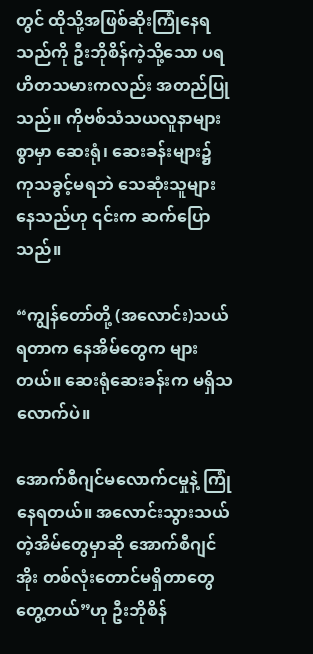တွင် ထိုသို့အဖြစ်ဆိုးကြုံနေရသည်ကို ဦးဘိုစိန်ကဲ့သို့သော ပရဟိတသမားကလည်း အတည်ပြုသည်။ ကိုဗစ်သံသယလူနာများစွာမှာ ဆေးရုံ၊ ဆေးခန်းများ၌ ကုသခွင့်မရဘဲ သေဆုံးသူများနေသည်ဟု ၎င်းက ဆက်ပြောသည်။

“ကျွန်တော်တို့ (အလောင်း)သယ်ရတာက နေအိမ်တွေက များတယ်။ ဆေးရုံဆေးခန်းက မရှိသလောက်ပဲ။

အောက်စီဂျင်မလောက်ငမှုနဲ့ ကြုံနေရတယ်။ အလောင်းသွားသယ်တဲ့အိမ်တွေမှာဆို အောက်စီဂျင်အိုး တစ်လုံးတောင်မရှိတာတွေ တွေ့တယ်”ဟု ဦးဘိုစိန်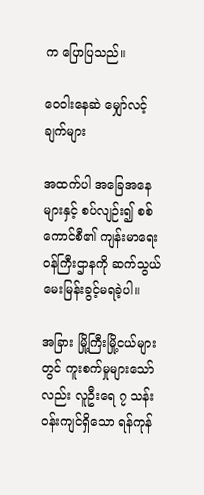က ပြောပြသည်။

ဝေဝါးနေဆဲ မျှော်လင့်ချက်များ

အထက်ပါ အခြေအနေများနှင့် စပ်လျဉ်း၍ စစ်ကောင်စီ၏ ကျန်းမာရေးဝန်ကြီးဌာနကို ဆက်သွယ်မေးမြန်းခွင့်မရခဲ့ပါ။

အခြား မြို့ကြီးမြို့ငယ်များတွင် ကူးစက်မှုများသော်လည်း လူဦးရေ ၇ သန်းဝန်းကျင်ရှိသော ရန်ကုန်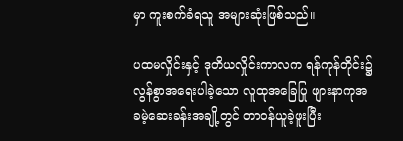မှာ ကူးစက်ခံရသူ အများဆုံးဖြစ်သည်။

ပထမလှိုင်းနှင့် ဒုတိယလှိုင်းကာလက ရန်ကုန်တိုင်း၌ လွန်စွာအရေးပါခဲ့သော လူထုအခြေပြု ဖျားနာကုအခမဲ့ဆေးခန်းအချို့တွင် တာဝန်ယူခဲ့ဖူးပြီး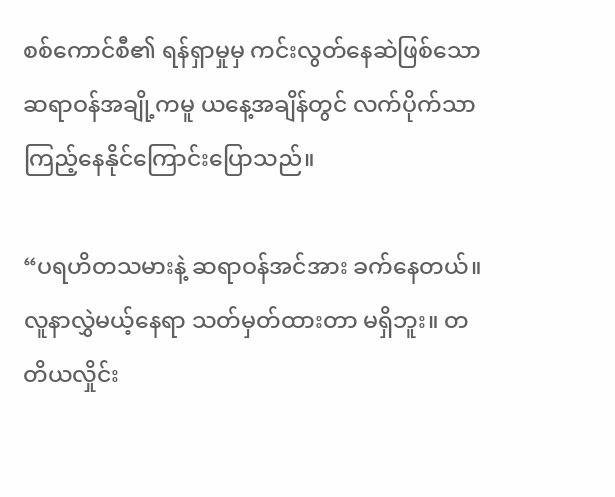စစ်ကောင်စီ၏ ရန်ရှာမှုမှ ကင်းလွတ်နေဆဲဖြစ်သော ဆရာဝန်အချို့ကမူ ယနေ့အချိန်တွင် လက်ပိုက်သာကြည့်နေနိုင်ကြောင်းပြောသည်။

“ပရဟိတသမားနဲ့ ဆရာဝန်အင်အား ခက်နေတယ်။ လူနာလွှဲမယ့်နေရာ သတ်မှတ်ထားတာ မရှိဘူး။ တတိယလှိုင်း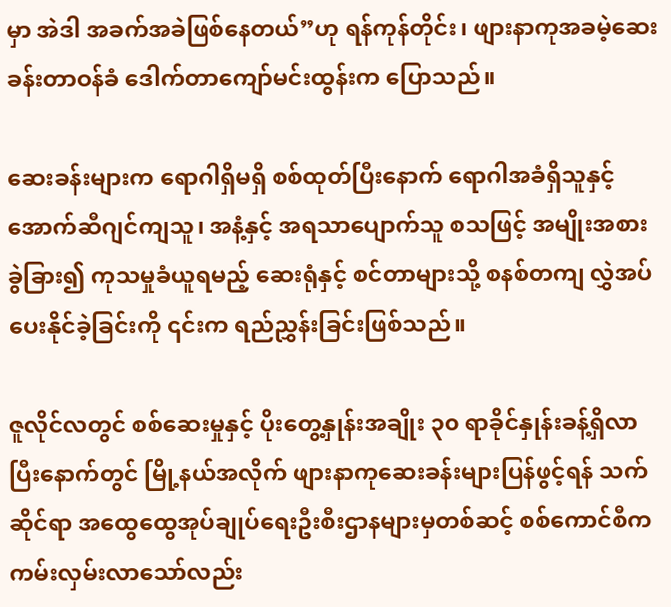မှာ အဲဒါ အခက်အခဲဖြစ်နေတယ်”ဟု ရန်ကုန်တိုင်း၊ ဖျားနာကုအခမဲ့ဆေးခန်းတာဝန်ခံ ဒေါက်တာကျော်မင်းထွန်းက ပြောသည်။

ဆေးခန်းများက ရောဂါရှိမရှိ စစ်ထုတ်ပြီးနောက် ရောဂါအခံရှိသူနှင့် အောက်ဆီဂျင်ကျသူ၊ အနံ့နှင့် အရသာပျောက်သူ စသဖြင့် အမျိုးအစားခွဲခြား၍ ကုသမှုခံယူရမည့် ဆေးရုံနှင့် စင်တာများသို့ စနစ်တကျ လွှဲအပ်ပေးနိုင်ခဲ့ခြင်းကို ၎င်းက ရည်ညွှန်းခြင်းဖြစ်သည်။

ဇူလိုင်လတွင် စစ်ဆေးမှုနှင့် ပိုးတွေ့နှုန်းအချိုး ၃၀ ရာခိုင်နှုန်းခန့်ရှိလာပြီးနောက်တွင် မြို့နယ်အလိုက် ဖျားနာကုဆေးခန်းများပြန်ဖွင့်ရန် သက်ဆိုင်ရာ အထွေထွေအုပ်ချုပ်ရေးဦးစီးဌာနများမှတစ်ဆင့် စစ်ကောင်စီက ကမ်းလှမ်းလာသော်လည်း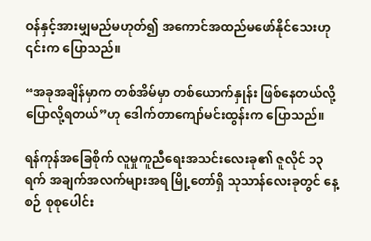ဝန်နှင့်အားမျှမည်မဟုတ်၍ အကောင်အထည်မဖော်နိုင်သေးဟု ၎င်းက ပြောသည်။

“အခုအချိန်မှာက တစ်အိမ်မှာ တစ်ယောက်နှုန်း ဖြစ်နေတယ်လို့ ပြောလို့ရတယ်”ဟု ဒေါက်တာကျော်မင်းထွန်းက ပြောသည်။

ရန်ကုန်အခြေစိုက် လူမှုကူညီရေးအသင်းလေးခု၏ ဇူလိုင် ၁၃ ရက် အချက်အလက်များအရ မြို့တော်ရှိ သုသာန်လေးခုတွင် နေ့စဉ် စုစုပေါင်း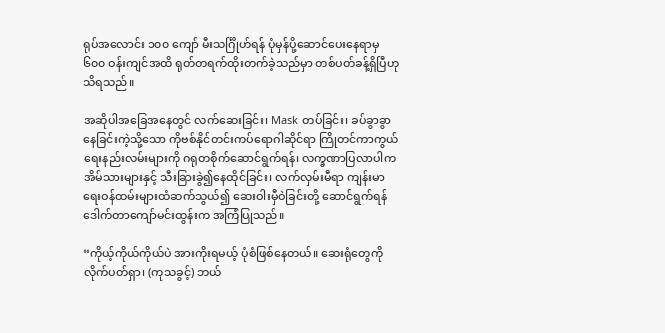ရုပ်အလောင်း ၁၀၀ ကျော် မီးသင်္ဂြိုဟ်ရန် ပုံမှန်ပို့ဆောင်ပေးနေရာမှ ၆၀၀ ဝန်းကျင်အထိ ရုတ်တရက်ထိုးတက်ခဲ့သည်မှာ တစ်ပတ်ခန့်ရှိပြီဟု သိရသည်။

အဆိုပါအခြေအနေတွင် လက်ဆေးခြင်း၊ Mask တပ်ခြင်း၊ ခပ်ခွာခွာနေခြင်းကဲ့သို့သော ကိုဗစ်နိုင်တင်းကပ်ရောဂါဆိုင်ရာ ကြိုတင်ကာကွယ်ရေးနည်းလမ်းများကို ဂရုတစိုက်ဆောင်ရွက်ရန်၊ လက္ခဏာပြလာပါက အိမ်သားများနှင့် သီးခြားခွဲ၍နေထိုင်ခြင်း၊ လက်လှမ်းမီရာ ကျန်းမာရေးဝန်ထမ်းများထံဆက်သွယ်၍ ဆေးဝါးမှီဝဲခြင်းတို့ ဆောင်ရွက်ရန် ဒေါက်တာကျော်မင်းထွန်းက အကြံပြုသည်။

“ကိုယ့်ကိုယ်ကိုယ်ပဲ အားကိုးရမယ့် ပုံစံဖြစ်နေတယ်။ ဆေးရုံတွေကို လိုက်ပတ်ရှာ၊ (ကုသခွင့်) ဘယ်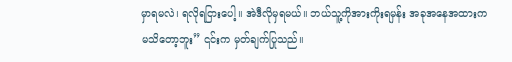မှာရမလဲ၊ ရလိုရငြားပေါ့။ အဲဒီလိုမှရမယ်။ ဘယ်သူ့ကိုအားကိုးရမှန်း အခုအနေအထားက မသိတော့ဘူး” ၎င်းက မှတ်ချက်ပြုသည်။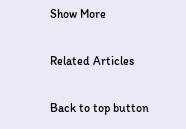Show More

Related Articles

Back to top button